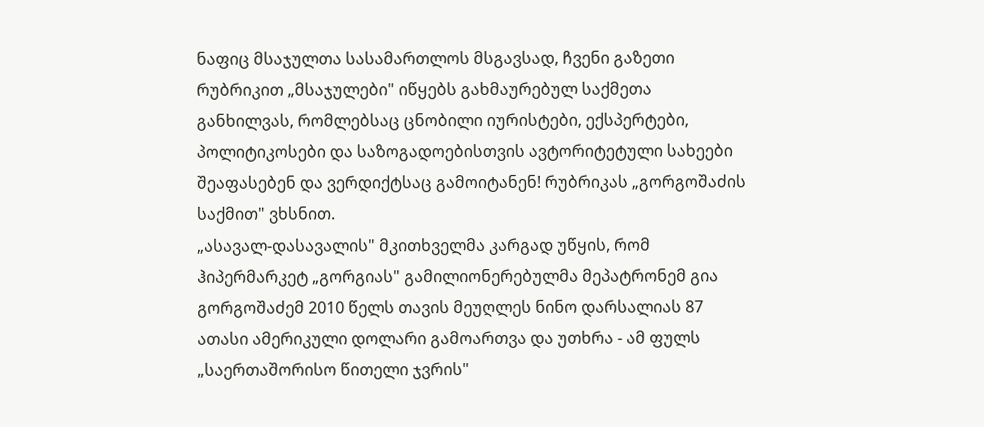ნაფიც მსაჯულთა სასამართლოს მსგავსად, ჩვენი გაზეთი რუბრიკით „მსაჯულები" იწყებს გახმაურებულ საქმეთა განხილვას, რომლებსაც ცნობილი იურისტები, ექსპერტები, პოლიტიკოსები და საზოგადოებისთვის ავტორიტეტული სახეები შეაფასებენ და ვერდიქტსაც გამოიტანენ! რუბრიკას „გორგოშაძის საქმით" ვხსნით.
„ასავალ-დასავალის" მკითხველმა კარგად უწყის, რომ ჰიპერმარკეტ „გორგიას" გამილიონერებულმა მეპატრონემ გია გორგოშაძემ 2010 წელს თავის მეუღლეს ნინო დარსალიას 87 ათასი ამერიკული დოლარი გამოართვა და უთხრა - ამ ფულს „საერთაშორისო წითელი ჯვრის"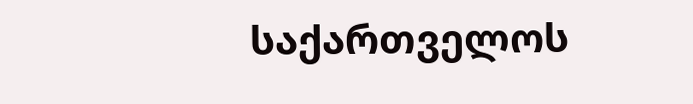საქართველოს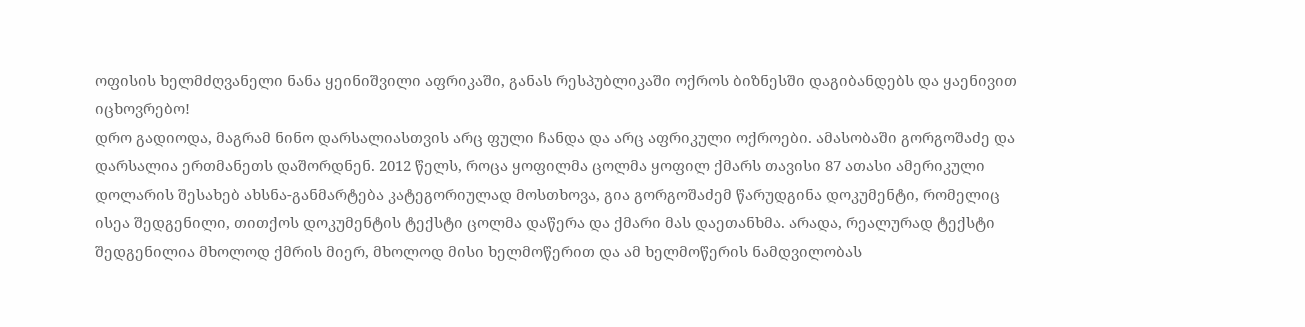ოფისის ხელმძღვანელი ნანა ყეინიშვილი აფრიკაში, განას რესპუბლიკაში ოქროს ბიზნესში დაგიბანდებს და ყაენივით იცხოვრებო!
დრო გადიოდა, მაგრამ ნინო დარსალიასთვის არც ფული ჩანდა და არც აფრიკული ოქროები. ამასობაში გორგოშაძე და დარსალია ერთმანეთს დაშორდნენ. 2012 წელს, როცა ყოფილმა ცოლმა ყოფილ ქმარს თავისი 87 ათასი ამერიკული დოლარის შესახებ ახსნა-განმარტება კატეგორიულად მოსთხოვა, გია გორგოშაძემ წარუდგინა დოკუმენტი, რომელიც ისეა შედგენილი, თითქოს დოკუმენტის ტექსტი ცოლმა დაწერა და ქმარი მას დაეთანხმა. არადა, რეალურად ტექსტი შედგენილია მხოლოდ ქმრის მიერ, მხოლოდ მისი ხელმოწერით და ამ ხელმოწერის ნამდვილობას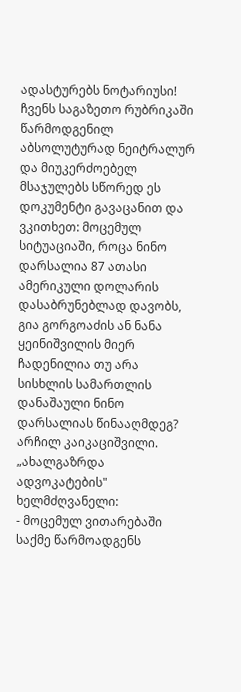ადასტურებს ნოტარიუსი! ჩვენს საგაზეთო რუბრიკაში წარმოდგენილ აბსოლუტურად ნეიტრალურ და მიუკერძოებელ მსაჯულებს სწორედ ეს დოკუმენტი გავაცანით და ვკითხეთ: მოცემულ სიტუაციაში, როცა ნინო დარსალია 87 ათასი ამერიკული დოლარის დასაბრუნებლად დავობს, გია გორგოაძის ან ნანა ყეინიშვილის მიერ ჩადენილია თუ არა სისხლის სამართლის დანაშაული ნინო დარსალიას წინააღმდეგ?
არჩილ კაიკაციშვილი. „ახალგაზრდა ადვოკატების" ხელმძღვანელი:
- მოცემულ ვითარებაში საქმე წარმოადგენს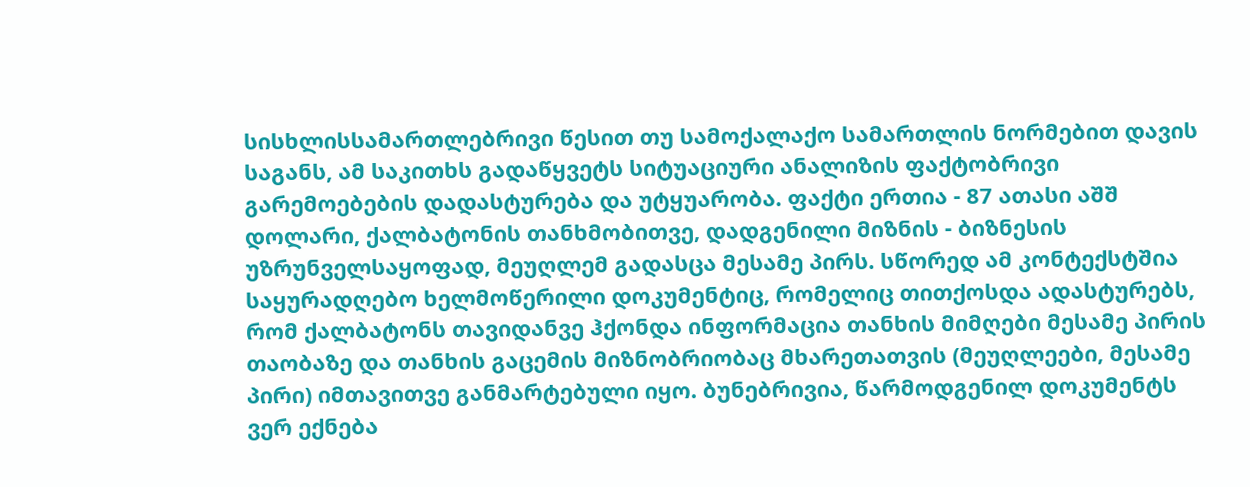სისხლისსამართლებრივი წესით თუ სამოქალაქო სამართლის ნორმებით დავის საგანს, ამ საკითხს გადაწყვეტს სიტუაციური ანალიზის ფაქტობრივი გარემოებების დადასტურება და უტყუარობა. ფაქტი ერთია - 87 ათასი აშშ დოლარი, ქალბატონის თანხმობითვე, დადგენილი მიზნის - ბიზნესის უზრუნველსაყოფად, მეუღლემ გადასცა მესამე პირს. სწორედ ამ კონტექსტშია საყურადღებო ხელმოწერილი დოკუმენტიც, რომელიც თითქოსდა ადასტურებს, რომ ქალბატონს თავიდანვე ჰქონდა ინფორმაცია თანხის მიმღები მესამე პირის თაობაზე და თანხის გაცემის მიზნობრიობაც მხარეთათვის (მეუღლეები, მესამე პირი) იმთავითვე განმარტებული იყო. ბუნებრივია, წარმოდგენილ დოკუმენტს ვერ ექნება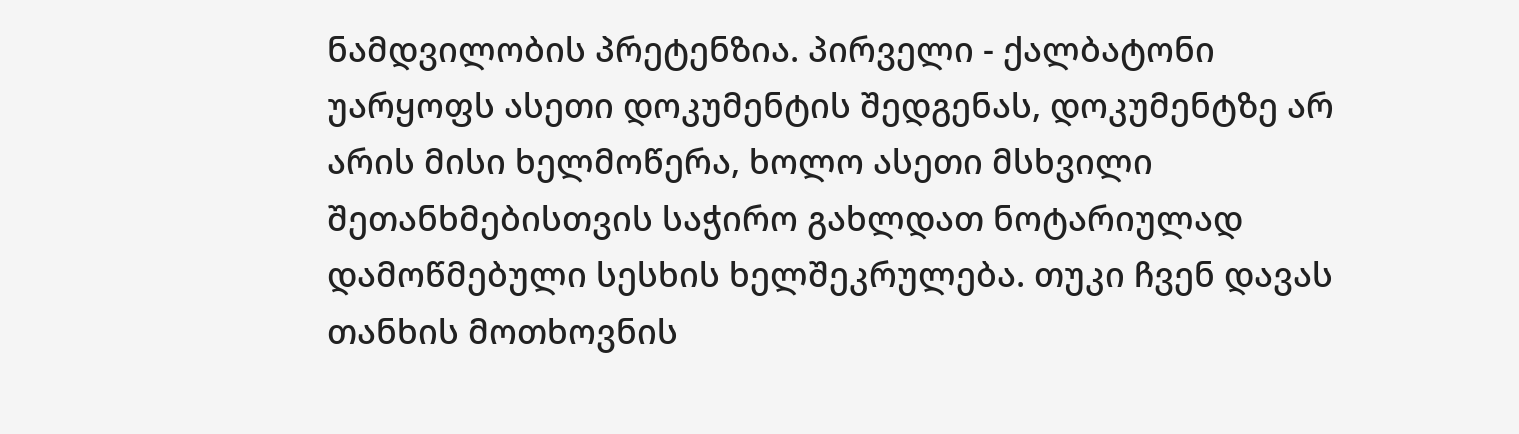ნამდვილობის პრეტენზია. პირველი - ქალბატონი უარყოფს ასეთი დოკუმენტის შედგენას, დოკუმენტზე არ არის მისი ხელმოწერა, ხოლო ასეთი მსხვილი შეთანხმებისთვის საჭირო გახლდათ ნოტარიულად დამოწმებული სესხის ხელშეკრულება. თუკი ჩვენ დავას თანხის მოთხოვნის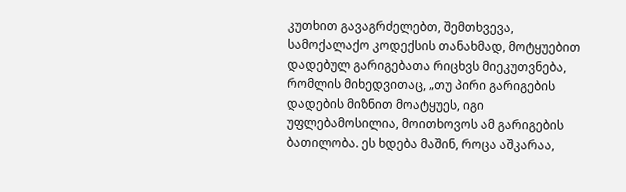კუთხით გავაგრძელებთ, შემთხვევა, სამოქალაქო კოდექსის თანახმად, მოტყუებით დადებულ გარიგებათა რიცხვს მიეკუთვნება, რომლის მიხედვითაც, „თუ პირი გარიგების დადების მიზნით მოატყუეს, იგი უფლებამოსილია, მოითხოვოს ამ გარიგების ბათილობა. ეს ხდება მაშინ, როცა აშკარაა,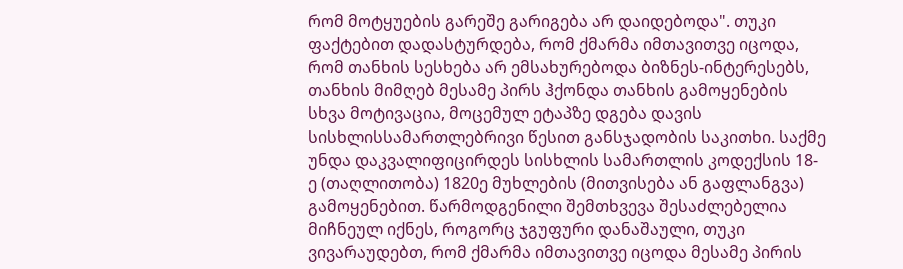რომ მოტყუების გარეშე გარიგება არ დაიდებოდა". თუკი ფაქტებით დადასტურდება, რომ ქმარმა იმთავითვე იცოდა, რომ თანხის სესხება არ ემსახურებოდა ბიზნეს-ინტერესებს, თანხის მიმღებ მესამე პირს ჰქონდა თანხის გამოყენების სხვა მოტივაცია, მოცემულ ეტაპზე დგება დავის სისხლისსამართლებრივი წესით განსჯადობის საკითხი. საქმე უნდა დაკვალიფიცირდეს სისხლის სამართლის კოდექსის 18-ე (თაღლითობა) 1820ე მუხლების (მითვისება ან გაფლანგვა) გამოყენებით. წარმოდგენილი შემთხვევა შესაძლებელია მიჩნეულ იქნეს, როგორც ჯგუფური დანაშაული, თუკი ვივარაუდებთ, რომ ქმარმა იმთავითვე იცოდა მესამე პირის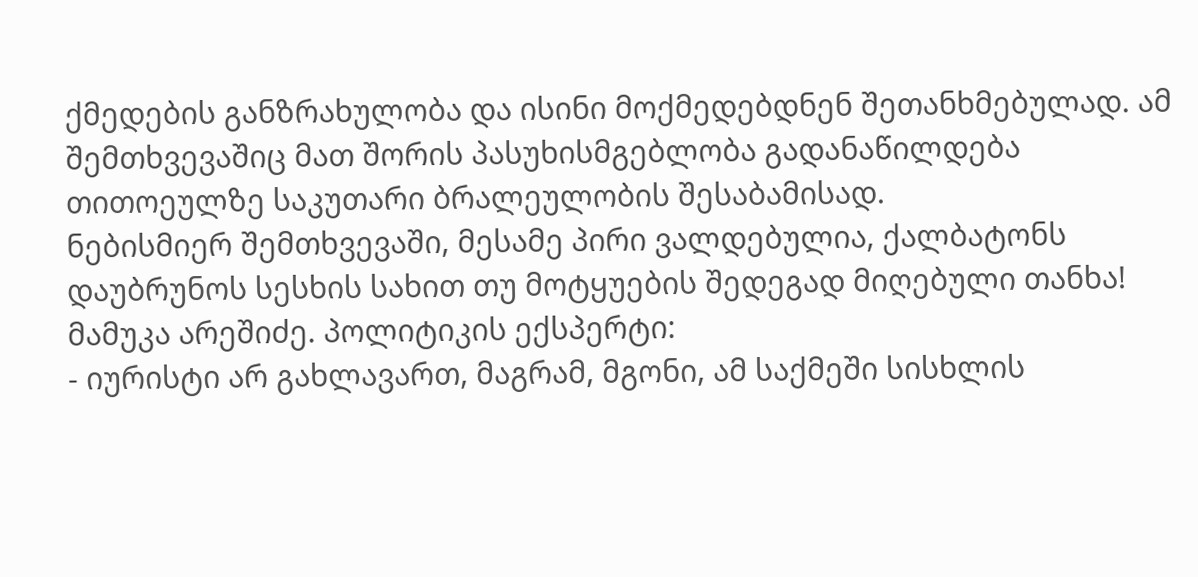ქმედების განზრახულობა და ისინი მოქმედებდნენ შეთანხმებულად. ამ შემთხვევაშიც მათ შორის პასუხისმგებლობა გადანაწილდება თითოეულზე საკუთარი ბრალეულობის შესაბამისად.
ნებისმიერ შემთხვევაში, მესამე პირი ვალდებულია, ქალბატონს დაუბრუნოს სესხის სახით თუ მოტყუების შედეგად მიღებული თანხა!
მამუკა არეშიძე. პოლიტიკის ექსპერტი:
- იურისტი არ გახლავართ, მაგრამ, მგონი, ამ საქმეში სისხლის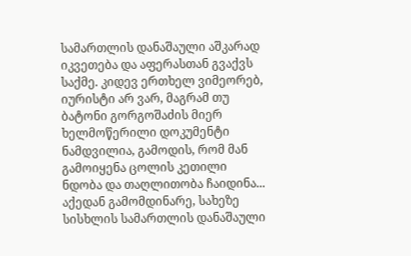სამართლის დანაშაული აშკარად იკვეთება და აფერასთან გვაქვს საქმე. კიდევ ერთხელ ვიმეორებ, იურისტი არ ვარ, მაგრამ თუ ბატონი გორგოშაძის მიერ ხელმოწერილი დოკუმენტი ნამდვილია, გამოდის, რომ მან გამოიყენა ცოლის კეთილი ნდობა და თაღლითობა ჩაიდინა... აქედან გამომდინარე, სახეზე სისხლის სამართლის დანაშაული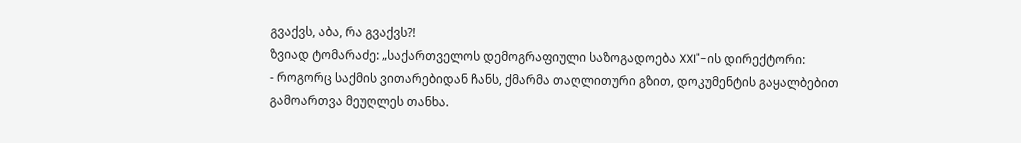გვაქვს, აბა, რა გვაქვს?!
ზვიად ტომარაძე: „საქართველოს დემოგრაფიული საზოგადოება XXI"-ის დირექტორი:
- როგორც საქმის ვითარებიდან ჩანს, ქმარმა თაღლითური გზით, დოკუმენტის გაყალბებით გამოართვა მეუღლეს თანხა.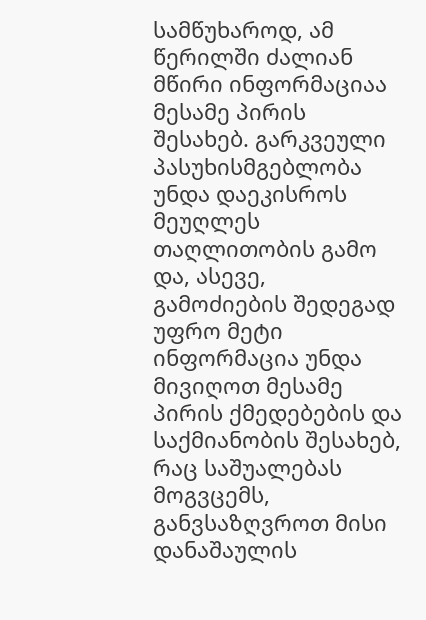სამწუხაროდ, ამ წერილში ძალიან მწირი ინფორმაციაა მესამე პირის შესახებ. გარკვეული პასუხისმგებლობა უნდა დაეკისროს მეუღლეს თაღლითობის გამო და, ასევე, გამოძიების შედეგად უფრო მეტი ინფორმაცია უნდა მივიღოთ მესამე პირის ქმედებების და საქმიანობის შესახებ, რაც საშუალებას მოგვცემს, განვსაზღვროთ მისი დანაშაულის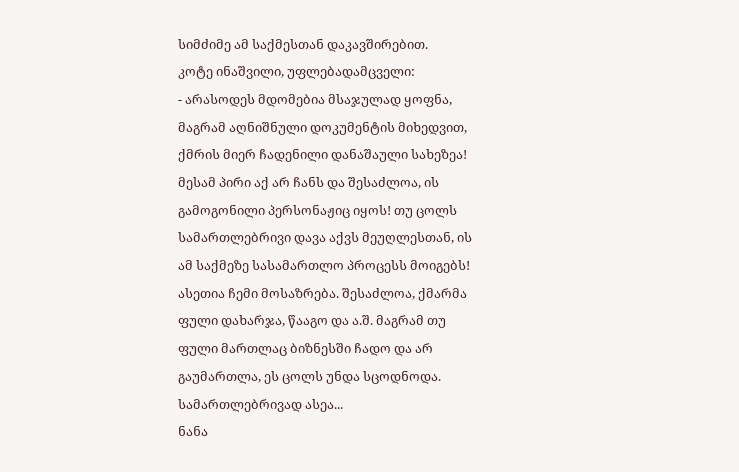სიმძიმე ამ საქმესთან დაკავშირებით.
კოტე ინაშვილი, უფლებადამცველი:
- არასოდეს მდომებია მსაჯულად ყოფნა, მაგრამ აღნიშნული დოკუმენტის მიხედვით, ქმრის მიერ ჩადენილი დანაშაული სახეზეა!
მესამ პირი აქ არ ჩანს და შესაძლოა, ის გამოგონილი პერსონაჟიც იყოს! თუ ცოლს სამართლებრივი დავა აქვს მეუღლესთან, ის ამ საქმეზე სასამართლო პროცესს მოიგებს! ასეთია ჩემი მოსაზრება. შესაძლოა, ქმარმა ფული დახარჯა, წააგო და ა.შ. მაგრამ თუ ფული მართლაც ბიზნესში ჩადო და არ გაუმართლა, ეს ცოლს უნდა სცოდნოდა. სამართლებრივად ასეა...
ნანა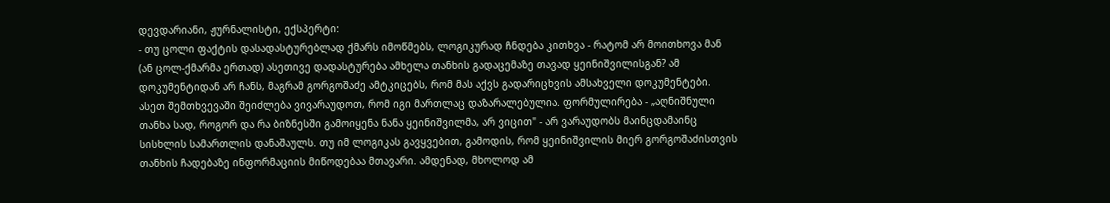დევდარიანი, ჟურნალისტი, ექსპერტი:
- თუ ცოლი ფაქტის დასადასტურებლად ქმარს იმოწმებს, ლოგიკურად ჩნდება კითხვა - რატომ არ მოითხოვა მან (ან ცოლ-ქმარმა ერთად) ასეთივე დადასტურება ამხელა თანხის გადაცემაზე თავად ყეინიშვილისგან? ამ დოკუმენტიდან არ ჩანს, მაგრამ გორგოშაძე ამტკიცებს, რომ მას აქვს გადარიცხვის ამსახველი დოკუმენტები. ასეთ შემთხვევაში შეიძლება ვივარაუდოთ, რომ იგი მართლაც დაზარალებულია. ფორმულირება - „აღნიშნული თანხა სად, როგორ და რა ბიზნესში გამოიყენა ნანა ყეინიშვილმა, არ ვიცით" - არ ვარაუდობს მაინცდამაინც სისხლის სამართლის დანაშაულს. თუ იმ ლოგიკას გავყვებით, გამოდის, რომ ყეინიშვილის მიერ გორგოშაძისთვის თანხის ჩადებაზე ინფორმაციის მიწოდებაა მთავარი. ამდენად, მხოლოდ ამ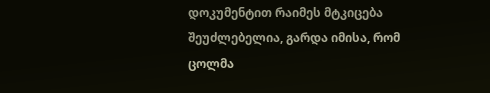დოკუმენტით რაიმეს მტკიცება შეუძლებელია, გარდა იმისა, რომ ცოლმა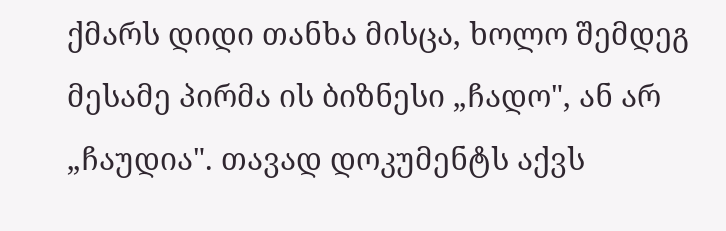ქმარს დიდი თანხა მისცა, ხოლო შემდეგ მესამე პირმა ის ბიზნესი „ჩადო", ან არ „ჩაუდია". თავად დოკუმენტს აქვს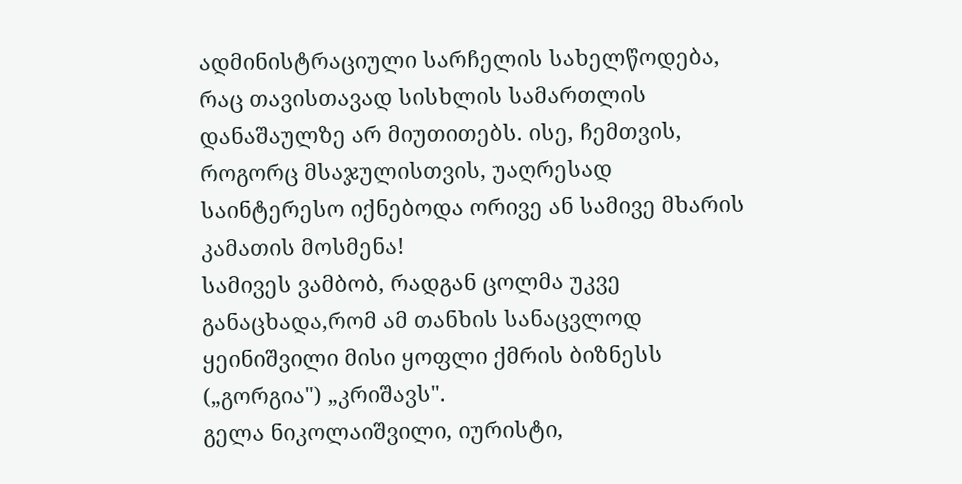ადმინისტრაციული სარჩელის სახელწოდება, რაც თავისთავად სისხლის სამართლის დანაშაულზე არ მიუთითებს. ისე, ჩემთვის, როგორც მსაჯულისთვის, უაღრესად საინტერესო იქნებოდა ორივე ან სამივე მხარის კამათის მოსმენა!
სამივეს ვამბობ, რადგან ცოლმა უკვე განაცხადა,რომ ამ თანხის სანაცვლოდ ყეინიშვილი მისი ყოფლი ქმრის ბიზნესს („გორგია") „კრიშავს".
გელა ნიკოლაიშვილი, იურისტი,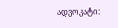ადვოკატი: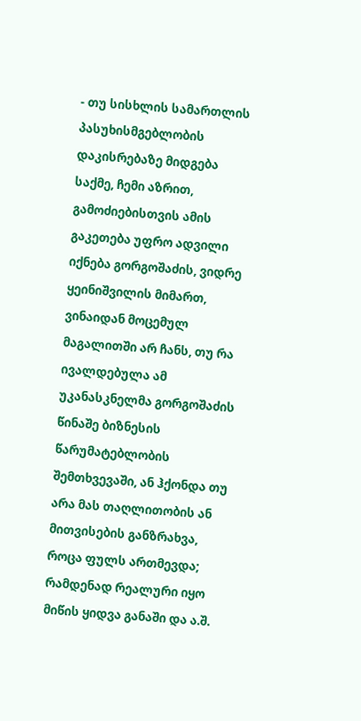- თუ სისხლის სამართლის პასუხისმგებლობის დაკისრებაზე მიდგება საქმე, ჩემი აზრით, გამოძიებისთვის ამის გაკეთება უფრო ადვილი იქნება გორგოშაძის, ვიდრე ყეინიშვილის მიმართ, ვინაიდან მოცემულ მაგალითში არ ჩანს, თუ რა ივალდებულა ამ უკანასკნელმა გორგოშაძის წინაშე ბიზნესის წარუმატებლობის შემთხვევაში, ან ჰქონდა თუ არა მას თაღლითობის ან მითვისების განზრახვა, როცა ფულს ართმევდა; რამდენად რეალური იყო მიწის ყიდვა განაში და ა.შ.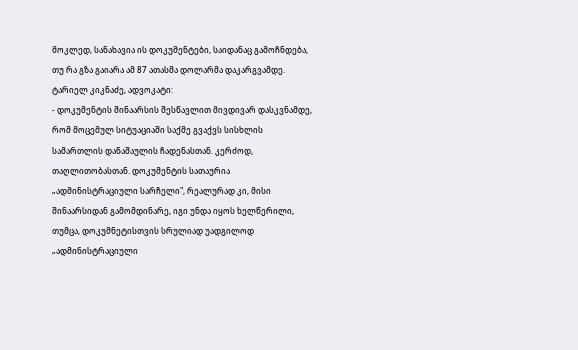მოკლედ, სანახავია ის დოკუმენტები, საიდანაც გამოჩნდება, თუ რა გზა გაიარა ამ 87 ათასმა დოლარმა დაკარგვამდე.
ტარიელ კიკნაძე, ადვოკატი:
- დოკუმენტის შინაარსის შესწავლით მივდივარ დასკვნამდე, რომ მოცემულ სიტუაციაში საქმე გვაქვს სისხლის სამართლის დანაშაულის ჩადენასთან. კერძოდ, თაღლითობასთან. დოკუმენტის სათაურია „ადმინისტრაციული სარჩელი", რეალურად კი, მისი შინაარსიდან გამომდინარე, იგი უნდა იყოს ხელწერილი, თუმცა, დოკუმნეტისთვის სრულიად უადგილოდ „ადმინისტრაციული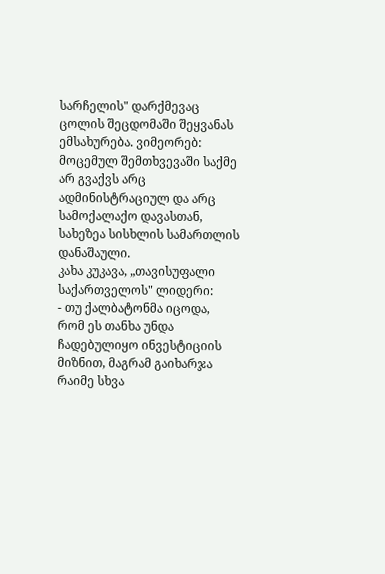სარჩელის" დარქმევაც ცოლის შეცდომაში შეყვანას ემსახურება. ვიმეორებ: მოცემულ შემთხვევაში საქმე არ გვაქვს არც ადმინისტრაციულ და არც სამოქალაქო დავასთან, სახეზეა სისხლის სამართლის დანაშაული.
კახა კუკავა, „თავისუფალი საქართველოს" ლიდერი:
- თუ ქალბატონმა იცოდა, რომ ეს თანხა უნდა ჩადებულიყო ინვესტიციის მიზნით, მაგრამ გაიხარჯა რაიმე სხვა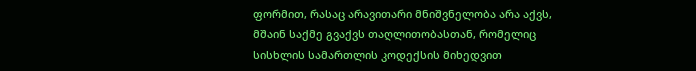ფორმით, რასაც არავითარი მნიშვნელობა არა აქვს, მშაინ საქმე გვაქვს თაღლითობასთან, რომელიც სისხლის სამართლის კოდექსის მიხედვით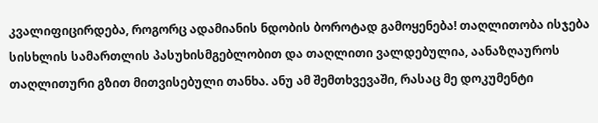კვალიფიცირდება, როგორც ადამიანის ნდობის ბოროტად გამოყენება! თაღლითობა ისჯება სისხლის სამართლის პასუხისმგებლობით და თაღლითი ვალდებულია, აანაზღაუროს თაღლითური გზით მითვისებული თანხა. ანუ ამ შემთხვევაში, რასაც მე დოკუმენტი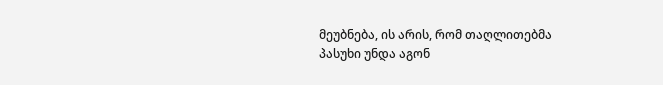მეუბნება, ის არის, რომ თაღლითებმა პასუხი უნდა აგონ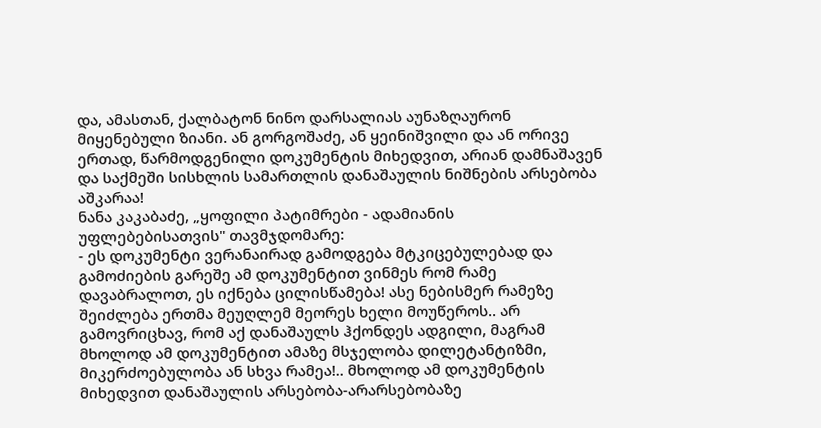და, ამასთან, ქალბატონ ნინო დარსალიას აუნაზღაურონ მიყენებული ზიანი. ან გორგოშაძე, ან ყეინიშვილი და ან ორივე ერთად, წარმოდგენილი დოკუმენტის მიხედვით, არიან დამნაშავენ და საქმეში სისხლის სამართლის დანაშაულის ნიშნების არსებობა აშკარაა!
ნანა კაკაბაძე, „ყოფილი პატიმრები - ადამიანის უფლებებისათვის" თავმჯდომარე:
- ეს დოკუმენტი ვერანაირად გამოდგება მტკიცებულებად და გამოძიების გარეშე ამ დოკუმენტით ვინმეს რომ რამე დავაბრალოთ, ეს იქნება ცილისწამება! ასე ნებისმერ რამეზე შეიძლება ერთმა მეუღლემ მეორეს ხელი მოუწეროს.. არ გამოვრიცხავ, რომ აქ დანაშაულს ჰქონდეს ადგილი, მაგრამ მხოლოდ ამ დოკუმენტით ამაზე მსჯელობა დილეტანტიზმი, მიკერძოებულობა ან სხვა რამეა!.. მხოლოდ ამ დოკუმენტის მიხედვით დანაშაულის არსებობა-არარსებობაზე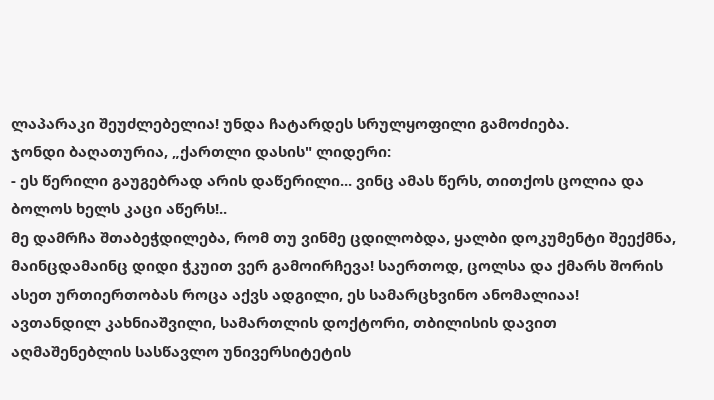ლაპარაკი შეუძლებელია! უნდა ჩატარდეს სრულყოფილი გამოძიება.
ჯონდი ბაღათურია, „ქართლი დასის" ლიდერი:
- ეს წერილი გაუგებრად არის დაწერილი... ვინც ამას წერს, თითქოს ცოლია და ბოლოს ხელს კაცი აწერს!..
მე დამრჩა შთაბეჭდილება, რომ თუ ვინმე ცდილობდა, ყალბი დოკუმენტი შეექმნა, მაინცდამაინც დიდი ჭკუით ვერ გამოირჩევა! საერთოდ, ცოლსა და ქმარს შორის ასეთ ურთიერთობას როცა აქვს ადგილი, ეს სამარცხვინო ანომალიაა!
ავთანდილ კახნიაშვილი, სამართლის დოქტორი, თბილისის დავით აღმაშენებლის სასწავლო უნივერსიტეტის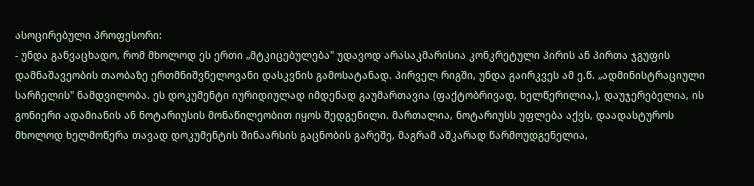ასოცირებული პროფესორი:
- უნდა განვაცხადო, რომ მხოლოდ ეს ერთი „მტკიცებულება" უდავოდ არასაკმარისია კონკრეტული პირის ან პირთა ჯგუფის დამნაშავეობის თაობაზე ერთმნიშვნელოვანი დასკვნის გამოსატანად. პირველ რიგში, უნდა გაირკვეს ამ ე.წ. „ადმინისტრაციული სარჩელის" ნამდვილობა. ეს დოკუმენტი იურიდიულად იმდენად გაუმართავია (ფაქტობრივად, ხელწერილია,), დაუჯერებელია, ის გონიერი ადამიანის ან ნოტარიუსის მონაწილეობით იყოს შედგენილი. მართალია, ნოტარიუსს უფლება აქვს, დაადასტუროს მხოლოდ ხელმოწერა თავად დოკუმენტის შინაარსის გაცნობის გარეშე, მაგრამ აშკარად წარმოუდგენელია,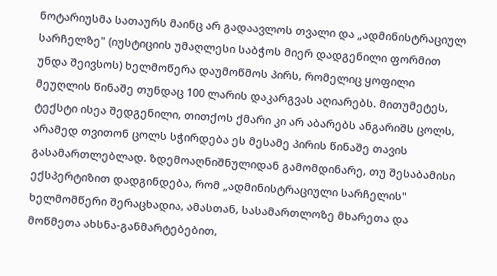ნოტარიუსმა სათაურს მაინც არ გადაავლოს თვალი და „ადმინისტრაციულ სარჩელზე" (იუსტიციის უმაღლესი საბჭოს მიერ დადგენილი ფორმით უნდა შეივსოს) ხელმოწერა დაუმოწმოს პირს, რომელიც ყოფილი მეუღლის წინაშე თუნდაც 100 ლარის დაკარგვას აღიარებს. მითუმეტეს, ტექსტი ისეა შედგენილი, თითქოს ქმარი კი არ აბარებს ანგარიშს ცოლს, არამედ თვითონ ცოლს სჭირდება ეს მესამე პირის წინაშე თავის გასამართლებლად. ზდემოაღნიშნულიდან გამომდინარე, თუ შესაბამისი ექსპერტიზით დადგინდება, რომ „ადმინისტრაციული სარჩელის" ხელმომწერი შერაცხადია, ამასთან, სასამართლოზე მხარეთა და მოწმეთა ახსნა-განმარტებებით,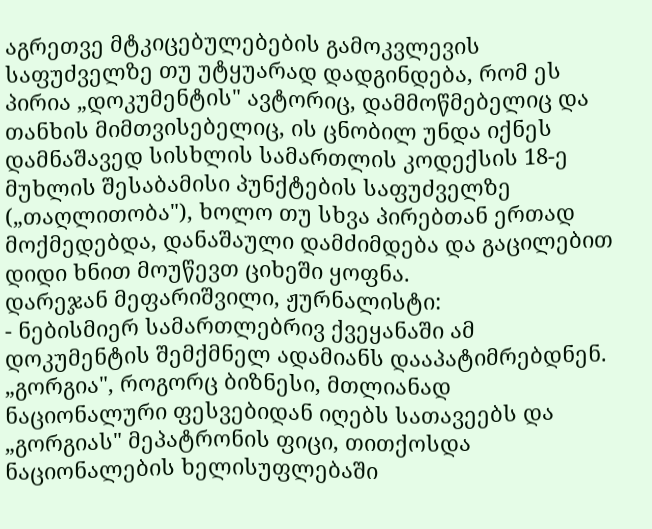აგრეთვე მტკიცებულებების გამოკვლევის საფუძველზე თუ უტყუარად დადგინდება, რომ ეს პირია „დოკუმენტის" ავტორიც, დამმოწმებელიც და თანხის მიმთვისებელიც, ის ცნობილ უნდა იქნეს დამნაშავედ სისხლის სამართლის კოდექსის 18-ე მუხლის შესაბამისი პუნქტების საფუძველზე („თაღლითობა"), ხოლო თუ სხვა პირებთან ერთად მოქმედებდა, დანაშაული დამძიმდება და გაცილებით დიდი ხნით მოუწევთ ციხეში ყოფნა.
დარეჯან მეფარიშვილი, ჟურნალისტი:
- ნებისმიერ სამართლებრივ ქვეყანაში ამ დოკუმენტის შემქმნელ ადამიანს დააპატიმრებდნენ. „გორგია", როგორც ბიზნესი, მთლიანად ნაციონალური ფესვებიდან იღებს სათავეებს და „გორგიას" მეპატრონის ფიცი, თითქოსდა ნაციონალების ხელისუფლებაში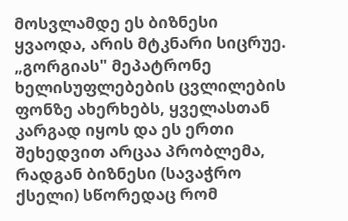მოსვლამდე ეს ბიზნესი ყვაოდა, არის მტკნარი სიცრუე. „გორგიას" მეპატრონე ხელისუფლებების ცვლილების ფონზე ახერხებს, ყველასთან კარგად იყოს და ეს ერთი შეხედვით არცაა პრობლემა, რადგან ბიზნესი (სავაჭრო ქსელი) სწორედაც რომ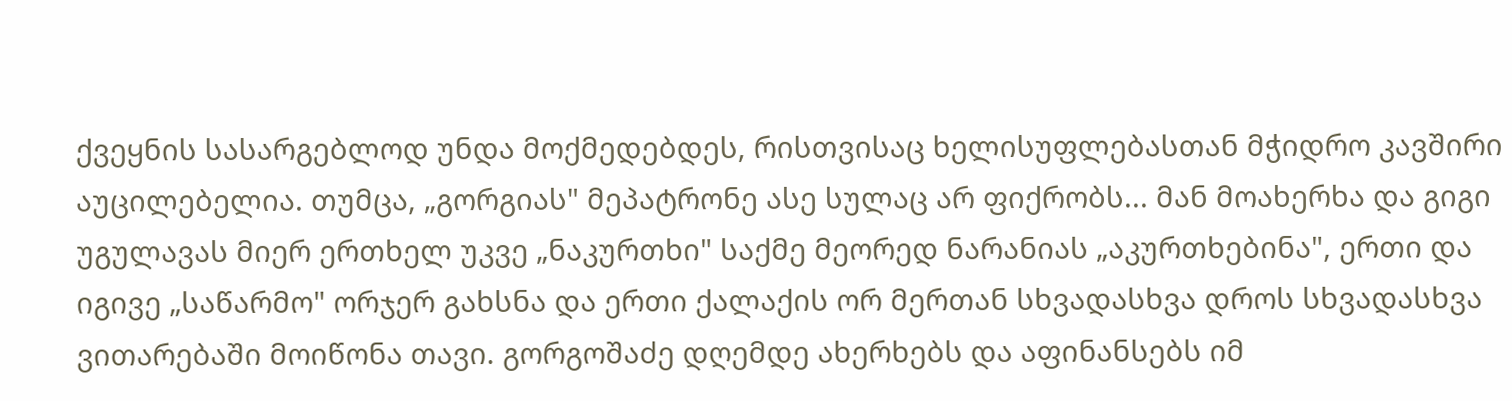ქვეყნის სასარგებლოდ უნდა მოქმედებდეს, რისთვისაც ხელისუფლებასთან მჭიდრო კავშირი აუცილებელია. თუმცა, „გორგიას" მეპატრონე ასე სულაც არ ფიქრობს... მან მოახერხა და გიგი უგულავას მიერ ერთხელ უკვე „ნაკურთხი" საქმე მეორედ ნარანიას „აკურთხებინა", ერთი და იგივე „საწარმო" ორჯერ გახსნა და ერთი ქალაქის ორ მერთან სხვადასხვა დროს სხვადასხვა ვითარებაში მოიწონა თავი. გორგოშაძე დღემდე ახერხებს და აფინანსებს იმ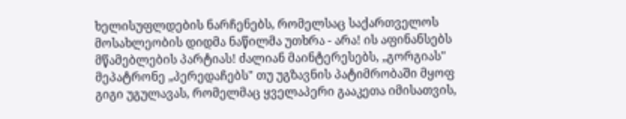ხელისუფლდების ნარჩენებს, რომელსაც საქართველოს მოსახლეობის დიდმა ნაწილმა უთხრა - არა! ის აფინანსებს მწამებლების პარტიას! ძალიან მაინტერესებს, „გორგიას" მეპატრონე „პერედაჩებს" თუ უგზავნის პატიმრობაში მყოფ გიგი უგულავას, რომელმაც ყველაპერი გააკეთა იმისათვის,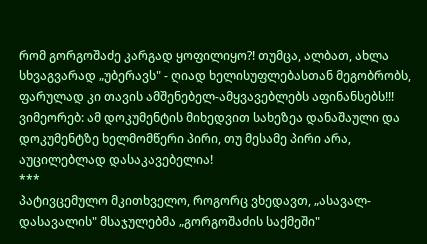რომ გორგოშაძე კარგად ყოფილიყო?! თუმცა, ალბათ, ახლა სხვაგვარად „უბერავს" - ღიად ხელისუფლებასთან მეგობრობს, ფარულად კი თავის ამშენებელ-ამყვავებლებს აფინანსებს!!! ვიმეორებ: ამ დოკუმენტის მიხედვით სახეზეა დანაშაული და დოკუმენტზე ხელმომწერი პირი, თუ მესამე პირი არა, აუცილებლად დასაკავებელია!
***
პატივცემულო მკითხველო, როგორც ვხედავთ, „ასავალ-დასავალის" მსაჯულებმა „გორგოშაძის საქმეში"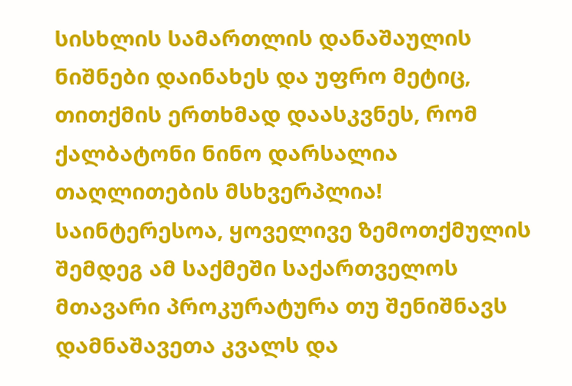სისხლის სამართლის დანაშაულის ნიშნები დაინახეს და უფრო მეტიც, თითქმის ერთხმად დაასკვნეს, რომ ქალბატონი ნინო დარსალია თაღლითების მსხვერპლია!
საინტერესოა, ყოველივე ზემოთქმულის შემდეგ ამ საქმეში საქართველოს მთავარი პროკურატურა თუ შენიშნავს დამნაშავეთა კვალს და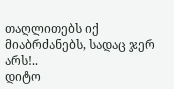თაღლითებს იქ მიაბრძანებს, სადაც ჯერ არს!..
დიტო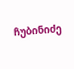ჩუბინიძე